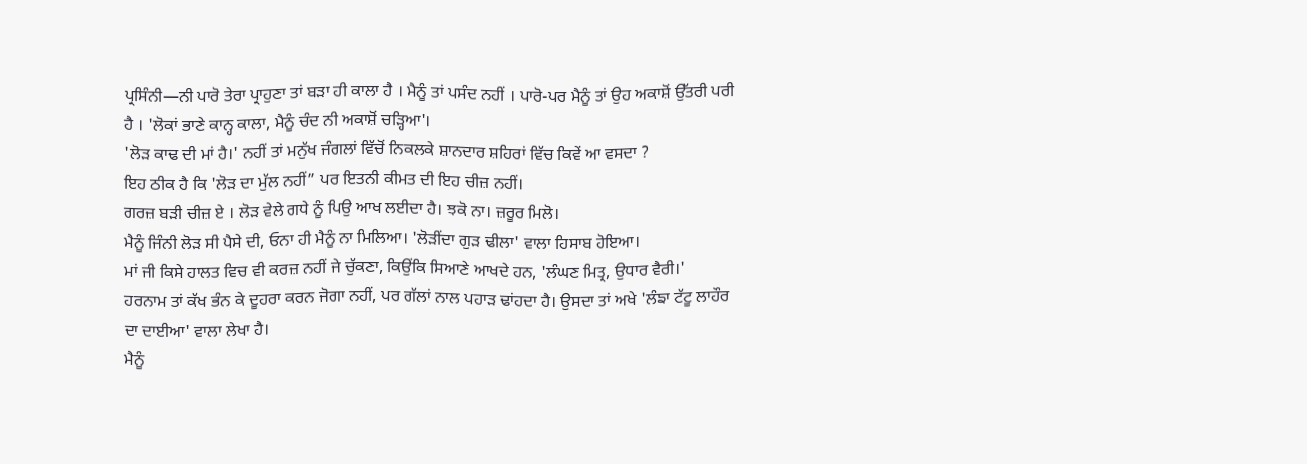ਪ੍ਰਸਿੰਨੀ—ਨੀ ਪਾਰੋ ਤੇਰਾ ਪ੍ਰਾਹੁਣਾ ਤਾਂ ਬੜਾ ਹੀ ਕਾਲਾ ਹੈ । ਮੈਨੂੰ ਤਾਂ ਪਸੰਦ ਨਹੀਂ । ਪਾਰੋ-ਪਰ ਮੈਨੂੰ ਤਾਂ ਉਹ ਅਕਾਸ਼ੋਂ ਉੱਤਰੀ ਪਰੀ ਹੈ । 'ਲੋਕਾਂ ਭਾਣੇ ਕਾਨ੍ਹ ਕਾਲਾ, ਮੈਨੂੰ ਚੰਦ ਨੀ ਅਕਾਸ਼ੋਂ ਚੜ੍ਹਿਆ'।
'ਲੋੜ ਕਾਢ ਦੀ ਮਾਂ ਹੈ।' ਨਹੀਂ ਤਾਂ ਮਨੁੱਖ ਜੰਗਲਾਂ ਵਿੱਚੋਂ ਨਿਕਲਕੇ ਸ਼ਾਨਦਾਰ ਸ਼ਹਿਰਾਂ ਵਿੱਚ ਕਿਵੇਂ ਆ ਵਸਦਾ ?
ਇਹ ਠੀਕ ਹੈ ਕਿ 'ਲੋੜ ਦਾ ਮੁੱਲ ਨਹੀਂ” ਪਰ ਇਤਨੀ ਕੀਮਤ ਦੀ ਇਹ ਚੀਜ਼ ਨਹੀਂ।
ਗਰਜ਼ ਬੜੀ ਚੀਜ਼ ਏ । ਲੋੜ ਵੇਲੇ ਗਧੇ ਨੂੰ ਪਿਉ ਆਖ ਲਈਦਾ ਹੈ। ਝਕੋ ਨਾ। ਜ਼ਰੂਰ ਮਿਲੋ।
ਮੈਨੂੰ ਜਿੰਨੀ ਲੋੜ ਸੀ ਪੈਸੇ ਦੀ, ਓਨਾ ਹੀ ਮੈਨੂੰ ਨਾ ਮਿਲਿਆ। 'ਲੋੜੀਂਦਾ ਗੁੜ ਢੀਲਾ' ਵਾਲਾ ਹਿਸਾਬ ਹੋਇਆ।
ਮਾਂ ਜੀ ਕਿਸੇ ਹਾਲਤ ਵਿਚ ਵੀ ਕਰਜ਼ ਨਹੀਂ ਜੇ ਚੁੱਕਣਾ, ਕਿਉਂਕਿ ਸਿਆਣੇ ਆਖਦੇ ਹਨ, 'ਲੰਘਣ ਮਿਤ੍ਰ, ਉਧਾਰ ਵੈਰੀ।'
ਹਰਨਾਮ ਤਾਂ ਕੱਖ ਭੰਨ ਕੇ ਦੂਹਰਾ ਕਰਨ ਜੋਗਾ ਨਹੀਂ, ਪਰ ਗੱਲਾਂ ਨਾਲ ਪਹਾੜ ਢਾਂਹਦਾ ਹੈ। ਉਸਦਾ ਤਾਂ ਅਖੇ 'ਲੰਙਾ ਟੱਟੂ ਲਾਹੌਰ ਦਾ ਦਾਈਆ' ਵਾਲਾ ਲੇਖਾ ਹੈ।
ਮੈਨੂੰ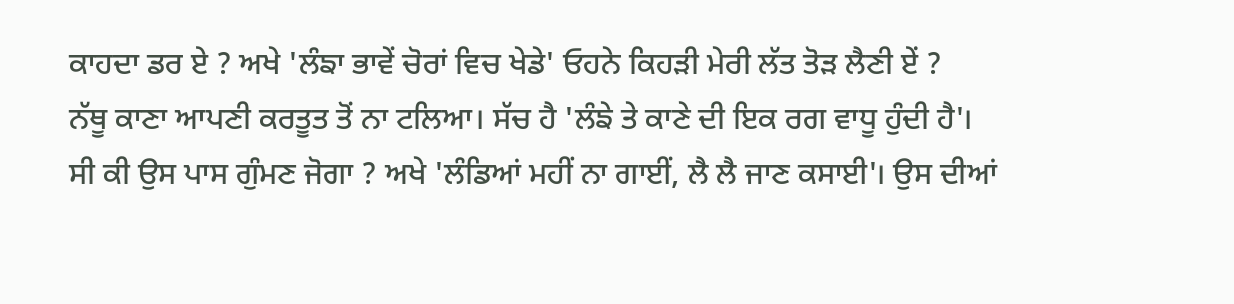ਕਾਹਦਾ ਡਰ ਏ ? ਅਖੇ 'ਲੰਙਾ ਭਾਵੇਂ ਚੋਰਾਂ ਵਿਚ ਖੇਡੇ' ਓਹਨੇ ਕਿਹੜੀ ਮੇਰੀ ਲੱਤ ਤੋੜ ਲੈਣੀ ਏਂ ?
ਨੱਥੂ ਕਾਣਾ ਆਪਣੀ ਕਰਤੂਤ ਤੋਂ ਨਾ ਟਲਿਆ। ਸੱਚ ਹੈ 'ਲੰਙੇ ਤੇ ਕਾਣੇ ਦੀ ਇਕ ਰਗ ਵਾਧੂ ਹੁੰਦੀ ਹੈ'।
ਸੀ ਕੀ ਉਸ ਪਾਸ ਗੁੰਮਣ ਜੋਗਾ ? ਅਖੇ 'ਲੰਡਿਆਂ ਮਹੀਂ ਨਾ ਗਾਈਂ, ਲੈ ਲੈ ਜਾਣ ਕਸਾਈ'। ਉਸ ਦੀਆਂ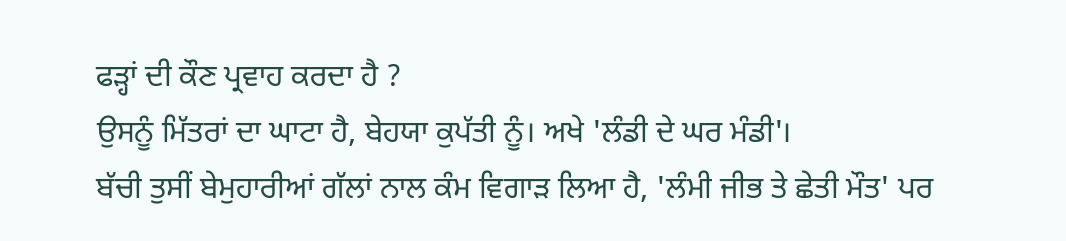ਫੜ੍ਹਾਂ ਦੀ ਕੌਣ ਪ੍ਰਵਾਹ ਕਰਦਾ ਹੈ ?
ਉਸਨੂੰ ਮਿੱਤਰਾਂ ਦਾ ਘਾਟਾ ਹੈ, ਬੇਹਯਾ ਕੁਪੱਤੀ ਨੂੰ। ਅਖੇ 'ਲੰਡੀ ਦੇ ਘਰ ਮੰਡੀ'।
ਬੱਚੀ ਤੁਸੀਂ ਬੇਮੁਹਾਰੀਆਂ ਗੱਲਾਂ ਨਾਲ ਕੰਮ ਵਿਗਾੜ ਲਿਆ ਹੈ, 'ਲੰਮੀ ਜੀਭ ਤੇ ਛੇਤੀ ਮੌਤ' ਪਰ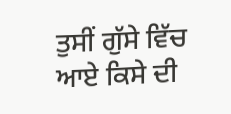ਤੁਸੀਂ ਗੁੱਸੇ ਵਿੱਚ ਆਏ ਕਿਸੇ ਦੀ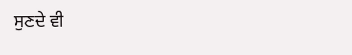ਸੁਣਦੇ ਵੀ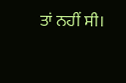ਤਾਂ ਨਹੀਂ ਸੀ।